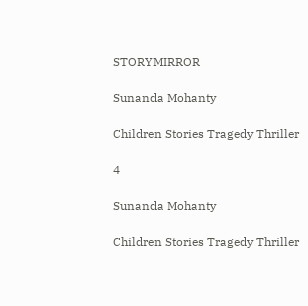STORYMIRROR

Sunanda Mohanty

Children Stories Tragedy Thriller

4

Sunanda Mohanty

Children Stories Tragedy Thriller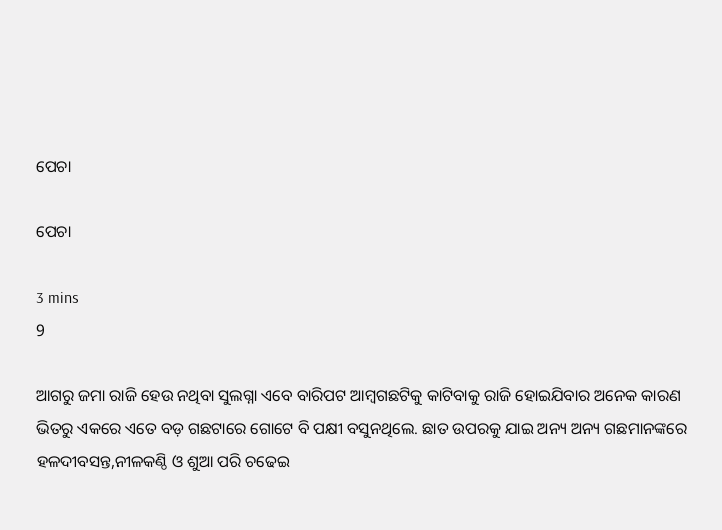ପେଚା

ପେଚା

3 mins
9

ଆଗରୁ ଜମା ରାଜି ହେଉ ନଥିବା ସୁଲଗ୍ନା ଏବେ ବାରିପଟ ଆମ୍ବଗଛଟିକୁ କାଟିବାକୁ ରାଜି ହୋଇଯିବାର ଅନେକ କାରଣ ଭିତରୁ ଏକରେ ଏତେ ବଡ଼ ଗଛଟାରେ ଗୋଟେ ବି ପକ୍ଷୀ ବସୁନଥିଲେ. ଛାତ ଉପରକୁ ଯାଇ ଅନ୍ୟ ଅନ୍ୟ ଗଛମାନଙ୍କରେ ହଳଦୀବସନ୍ତ,ନୀଳକଣ୍ଠି ଓ ଶୁଆ ପରି ଚଢେଇ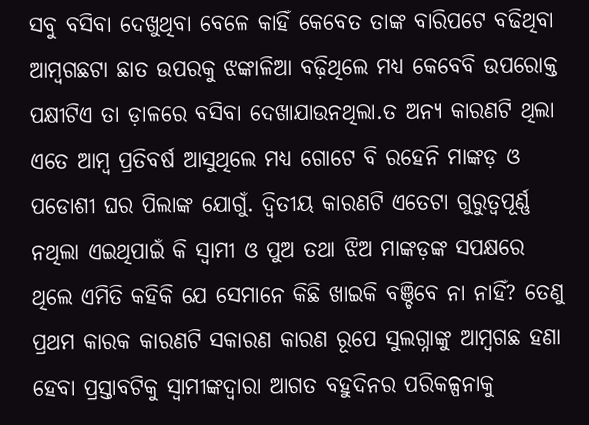ସବୁ ବସିବା ଦେଖୁଥିବା ବେଳେ କାହିଁ କେବେତ ତାଙ୍କ ବାରିପଟେ ବଢିଥିବା ଆମ୍ବଗଛଟା ଛାତ ଉପରକୁ ଝଙ୍କାଳିଆ ବଢ଼ିଥିଲେ ମଧ୍ୟ କେବେବି ଉପରୋକ୍ତ ପକ୍ଷୀଟିଏ ତା ଡ଼ାଳରେ ବସିବା ଦେଖାଯାଉନଥିଲା.ତ ଅନ୍ୟ କାରଣଟି ଥିଲା ଏତେ ଆମ୍ବ ପ୍ରତିବର୍ଷ ଆସୁଥିଲେ ମଧ୍ୟ ଗୋଟେ ବି ରହେନି ମାଙ୍କଡ଼ ଓ ପଡୋଶୀ ଘର ପିଲାଙ୍କ ଯୋଗୁଁ. ଦ୍ୱିତୀୟ କାରଣଟି ଏତେଟା ଗୁରୁତ୍ୱପୂର୍ଣ୍ଣ ନଥିଲା ଏଇଥିପାଇଁ କି ସ୍ୱାମୀ ଓ ପୁଅ ତଥା ଝିଅ ମାଙ୍କଡ଼ଙ୍କ ସପକ୍ଷରେ ଥିଲେ ଏମିତି କହିକି ଯେ ସେମାନେ କିଛି ଖାଇକି ବଞ୍ଚିବେ ନା ନାହିଁ? ତେଣୁ ପ୍ରଥମ କାରକ କାରଣଟି ସକାରଣ କାରଣ ରୂପେ ସୁଲଗ୍ନାଙ୍କୁ ଆମ୍ବଗଛ ହଣା ହେବା ପ୍ରସ୍ତାବଟିକୁ ସ୍ୱାମୀଙ୍କଦ୍ୱାରା ଆଗତ ବହୁଦିନର ପରିକଳ୍ପନାକୁ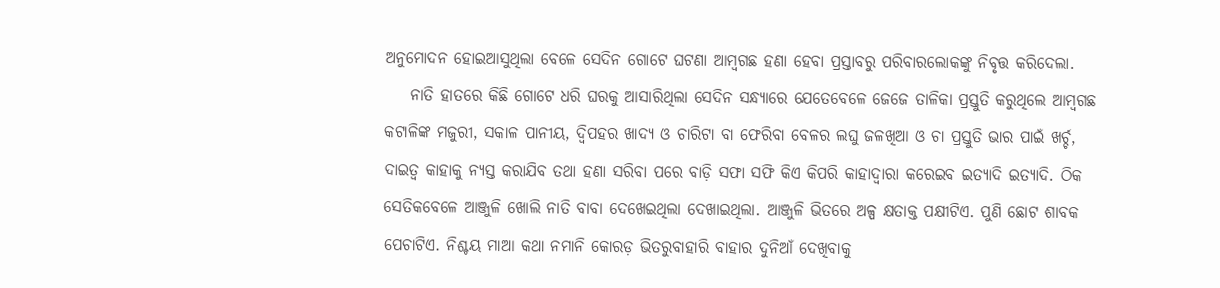ଅନୁମୋଦନ ହୋଇଆସୁଥିଲା ବେଳେ ସେଦିନ ଗୋଟେ ଘଟଣା ଆମ୍ବଗଛ ହଣା ହେବା ପ୍ରସ୍ତାବରୁ ପରିବାରଲୋକଙ୍କୁ ନିବୃତ୍ତ କରିଦେଲା.
    ନାତି ହାତରେ କିଛି ଗୋଟେ ଧରି ଘରକୁ ଆସାରିଥିଲା ସେଦିନ ସନ୍ଧ୍ୟାରେ ଯେତେବେଳେ ଜେଜେ ତାଳିକା ପ୍ରସ୍ତୁତି କରୁଥିଲେ ଆମ୍ବଗଛ କଟାଳିଙ୍କ ମଜୁରୀ, ସକାଳ ପାନୀୟ, ଦ୍ବିପହର ଖାଦ୍ୟ ଓ ଚାରିଟା ବା ଫେରିବା ବେଳର ଲଘୁ ଜଳଖିଆ ଓ ଚା ପ୍ରସ୍ତୁତି ଭାର ପାଇଁ ଖର୍ଚ୍ଚ, ଦାଇତ୍ୱ କାହାକୁ ନ୍ୟସ୍ତ କରାଯିବ ତଥା ହଣା ସରିବା ପରେ ବାଡ଼ି ସଫା ସଫି କିଏ କିପରି କାହାଦ୍ୱାରା କରେଇବ ଇତ୍ୟାଦି ଇତ୍ୟାଦି. ଠିକ ସେତିକବେଳେ ଆଞ୍ଜୁଳି ଖୋଲି ନାତି ବାବା ଦେଖେଇଥିଲା ଦେଖାଇଥିଲା. ଆଞ୍ଜୁଳି ଭିତରେ ଅଳ୍ପ କ୍ଷତାକ୍ତ ପକ୍ଷୀଟିଏ. ପୁଣି ଛୋଟ ଶାବକ ପେଚାଟିଏ. ନିଶ୍ଚୟ ମାଆ କଥା ନମାନି କୋରଡ଼ ଭିତରୁବାହାରି ବାହାର ଦୁନିଆଁ ଦେଖିବାକୁ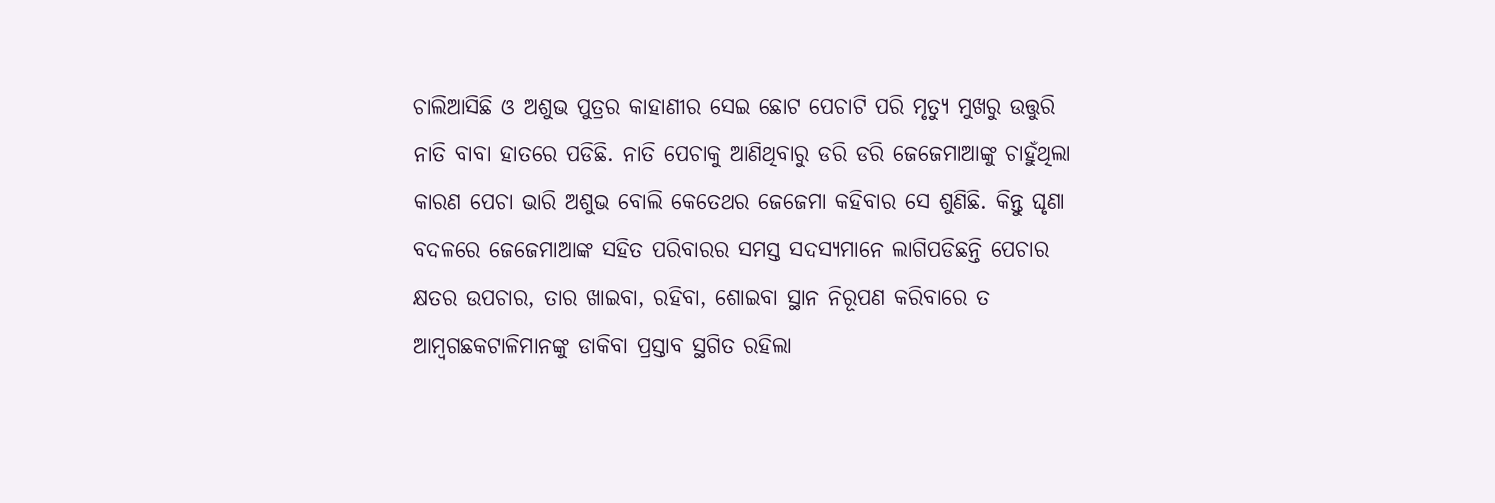ଚାଲିଆସିଛି ଓ ଅଶୁଭ ପୁତ୍ରର କାହାଣୀର ସେଇ ଛୋଟ ପେଚାଟି ପରି ମୃତ୍ୟୁ ମୁଖରୁ ଉତ୍ତୁରି ନାତି ବାବା ହାତରେ ପଡିଛି. ନାତି ପେଚାକୁ ଆଣିଥିବାରୁ ଡରି ଡରି ଜେଜେମାଆଙ୍କୁ ଚାହୁଁଥିଲା କାରଣ ପେଚା ଭାରି ଅଶୁଭ ବୋଲି କେତେଥର ଜେଜେମା କହିବାର ସେ ଶୁଣିଛି. କିନ୍ତୁ ଘୃଣା ବଦଳରେ ଜେଜେମାଆଙ୍କ ସହିତ ପରିବାରର ସମସ୍ତ ସଦସ୍ୟମାନେ ଲାଗିପଡିଛନ୍ତି ପେଚାର କ୍ଷତର ଉପଚାର, ତାର ଖାଇବା, ରହିବା, ଶୋଇବା ସ୍ଥାନ ନିରୂପଣ କରିବାରେ ତ ଆମ୍ବଗଛକଟାଳିମାନଙ୍କୁ ଡାକିବା ପ୍ରସ୍ତାବ ସ୍ଥଗିତ ରହିଲା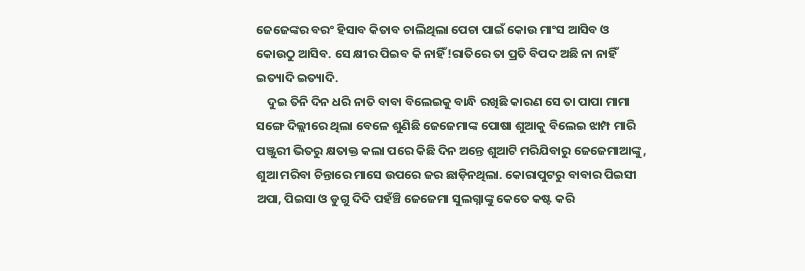ଜେଜେଙ୍କର ବରଂ ହିସାବ କିତାବ ଚାଲିଥିଲା ପେଚା ପାଇଁ କୋଉ ମାଂସ ଆସିବ ଓ କୋଉଠୁ ଆସିବ. ସେ କ୍ଷୀର ପିଇବ କି ନାହିଁ!ରାତିରେ ତା ପ୍ରତି ବିପଦ ଅଛି ନା ନାହିଁ ଇତ୍ୟାଦି ଇତ୍ୟାଦି.
    ଦୁଇ ତିନି ଦିନ ଧରି ନାତି ବାବା ବିଲେଇକୁ ବାନ୍ଧି ରଖିଛି କାରଣ ସେ ତା ପାପା ମାମା ସଙ୍ଗେ ଦିଲ୍ଲୀରେ ଥିଲା ବେଳେ ଶୁଣିଛି ଜେଜେମାଙ୍କ ପୋଷା ଶୁଆକୁ ବିଲେଇ ଝାମ୍ପ ମାରି ପଞ୍ଜୁରୀ ଭିତରୁ କ୍ଷତାକ୍ତ କଲା ପରେ କିଛି ଦିନ ଅନ୍ତେ ଶୁଆଟି ମରିଯିବାରୁ ଜେଜେମାଆଙ୍କୁ, ଶୁଆ ମରିବା ଚିନ୍ତାରେ ମାସେ ଉପରେ ଜର ଛାଡ଼ିନଥିଲା. କୋରାପୁଟରୁ ବାବାର ପିଇସୀ ଅପା, ପିଇସା ଓ ଡୁଗୁ ଦିଦି ପହଁଞ୍ଚି ଜେଜେମା ସୁଲଗ୍ନାଙ୍କୁ କେତେ କଷ୍ଟ କରି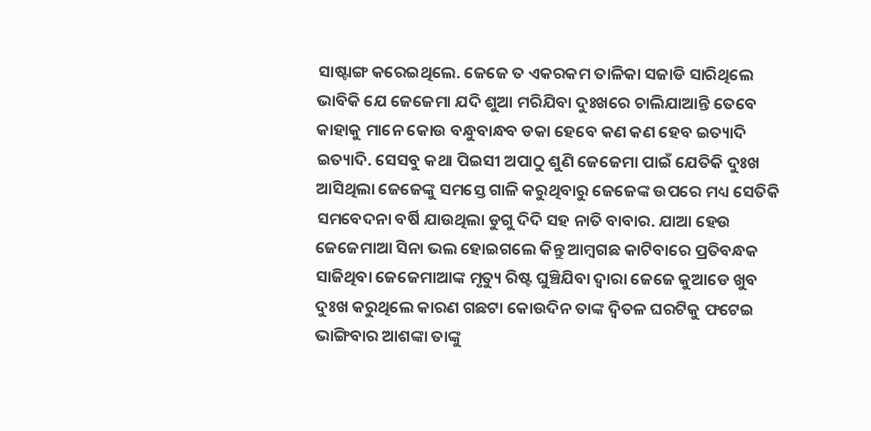ସାଷ୍ଟାଙ୍ଗ କରେଇଥିଲେ. ଜେଜେ ତ ଏକରକମ ତାଳିକା ସଜାଡି ସାରିଥିଲେ ଭାବିକି ଯେ ଜେଜେମା ଯଦି ଶୁଆ ମରିଯିବା ଦୁଃଖରେ ଚାଲିଯାଆନ୍ତି ତେବେ କାହାକୁ ମାନେ କୋଉ ବନ୍ଧୁବାନ୍ଧବ ଡକା ହେବେ କଣ କଣ ହେବ ଇତ୍ୟାଦି ଇତ୍ୟାଦି. ସେସବୁ କଥା ପିଇସୀ ଅପାଠୁ ଶୁଣି ଜେଜେମା ପାଇଁ ଯେତିକି ଦୁଃଖ ଆସିଥିଲା ଜେଜେଙ୍କୁ ସମସ୍ତେ ଗାଳି କରୁଥିବାରୁ ଜେଜେଙ୍କ ଉପରେ ମଧ୍ୟ ସେତିକି ସମବେଦନା ବର୍ଷି ଯାଉଥିଲା ଡୁଗୁ ଦିଦି ସହ ନାତି ବାବାର. ଯାଆ ହେଉ ଜେଜେମାଆ ସିନା ଭଲ ହୋଇଗଲେ କିନ୍ତୁ ଆମ୍ବଗଛ କାଟିବାରେ ପ୍ରତିବନ୍ଧକ ସାଜିଥିବା ଜେଜେମାଆଙ୍କ ମୃତ୍ୟୁ ରିଷ୍ଟ ଘୁଞ୍ଚିଯିବା ଦ୍ୱାରା ଜେଜେ କୁଆଡେ ଖୁବ ଦୁଃଖ କରୁଥିଲେ କାରଣ ଗଛଟା କୋଉଦିନ ତାଙ୍କ ଦ୍ବିତଳ ଘରଟିକୁ ଫଟେଇ ଭାଙ୍ଗିବାର ଆଶଙ୍କା ତାଙ୍କୁ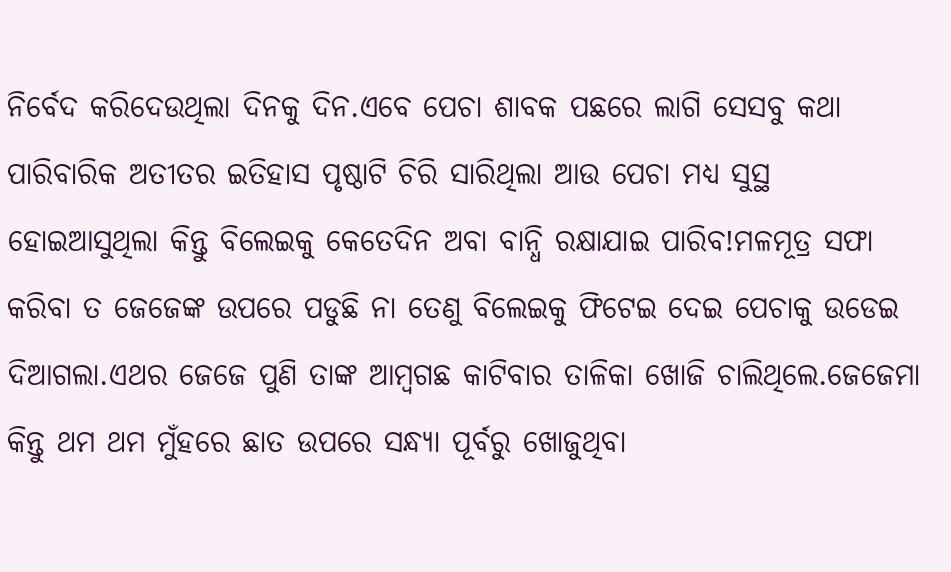ନିର୍ବେଦ କରିଦେଉଥିଲା ଦିନକୁ ଦିନ.ଏବେ ପେଚା ଶାବକ ପଛରେ ଲାଗି ସେସବୁ କଥା ପାରିବାରିକ ଅତୀତର ଇତିହାସ ପୃଷ୍ଠାଟି ଚିରି ସାରିଥିଲା ଆଉ ପେଚା ମଧ୍ୟ ସୁସ୍ଥ ହୋଇଆସୁଥିଲା କିନ୍ତୁ ବିଲେଇକୁ କେତେଦିନ ଅବା ବାନ୍ଧି ରକ୍ଷାଯାଇ ପାରିବ!ମଳମୂତ୍ର ସଫା କରିବା ତ ଜେଜେଙ୍କ ଉପରେ ପଡୁଛି ନା ତେଣୁ ବିଲେଇକୁ ଫିଟେଇ ଦେଇ ପେଚାକୁ ଉଡେଇ ଦିଆଗଲା.ଏଥର ଜେଜେ ପୁଣି ତାଙ୍କ ଆମ୍ବଗଛ କାଟିବାର ତାଳିକା ଖୋଜି ଚାଲିଥିଲେ.ଜେଜେମା କିନ୍ତୁ ଥମ ଥମ ମୁଁହରେ ଛାତ ଉପରେ ସନ୍ଧ୍ୟା ପୂର୍ବରୁ ଖୋଜୁଥିବା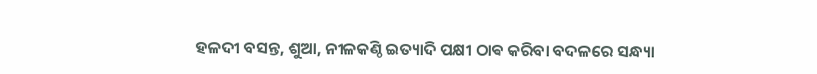ହଳଦୀ ବସନ୍ତ, ଶୁଆ, ନୀଳକଣ୍ଠି ଇତ୍ୟାଦି ପକ୍ଷୀ ଠାଵ କରିବା ବଦଳରେ ସନ୍ଧ୍ୟା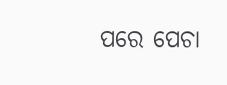ପରେ ପେଚା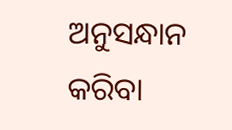ଅନୁସନ୍ଧାନ କରିବା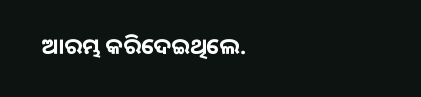ଆରମ୍ଭ କରିଦେଇଥିଲେ.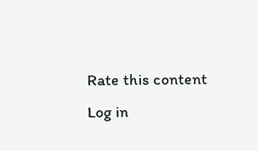Rate this content
Log in